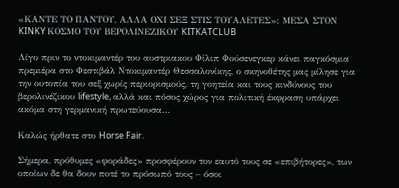«ΚΑΝΤΕ ΤΟ ΠΑΝΤΟΥ, ΑΛΛΑ ΟΧΙ ΣΕΞ ΣΤΙΣ ΤΟΥΑΛΕΤΕΣ»: ΜΕΣΑ ΣΤΟΝ KINKY ΚΟΣΜΟ ΤΟΥ ΒΕΡΟΛΙΝΕΖΙΚΟΥ KITKATCLUB

Λίγο πριν το ντοκιμαντέρ του αυστριακου Φίλιπ Φούσενεγκερ κάνει παγκόσμια πρεμιέρα στο Φεστιβάλ Ντοκιμαντέρ Θεσσαλονίκης, ο σκηνοθέτης μας μίλησε για την ουτοπία του σεξ χωρίς περιορισμούς, τη γοητεία και τους κινδύνους του βερολινέζικου lifestyle, αλλά και πόσος χώρος για πολιτική έκφραση υπάρχει ακόμα στη γερμανική πρωτεύουσα…

Καλώς ήρθατε στο Horse Fair.

Σήμερα, πρόθυμες «φοράδες» προσφέρουν τον εαυτό τους σε «επιβήτορες», των οποίων δε θα δουν ποτέ το πρόσωπό τους – όσοι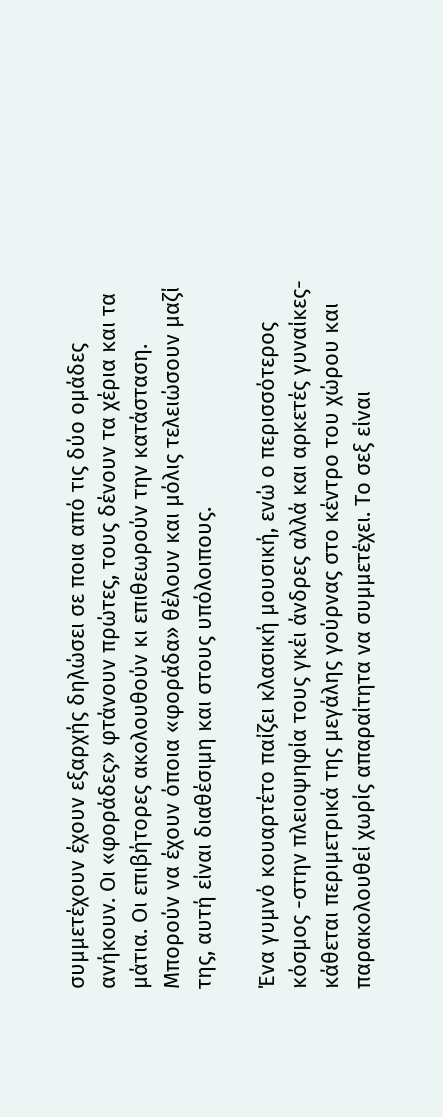συμμετέχουν έχουν εξαρχής δηλώσει σε ποια από τις δύο ομάδες ανήκουν. Οι «φοράδες» φτάνουν πρώτες, τους δένουν τα χέρια και τα μάτια. Οι επιβήτορες ακολουθούν κι επιθεωρούν την κατάσταση. Μπορούν να έχουν όποια «φοράδα» θέλουν και μόλις τελειώσουν μαζί της, αυτή είναι διαθέσιμη και στους υπόλοιπους.

Ένα γυμνό κουαρτέτο παίζει κλασική μουσική, ενώ ο περισσότερος κόσμος -στην πλειοψηφία τους γκέι άνδρες αλλά και αρκετές γυναίκες- κάθεται περιμετρικά της μεγάλης γούρνας στο κέντρο του χώρου και παρακολουθεί χωρίς απαραίτητα να συμμετέχει. Το σεξ είναι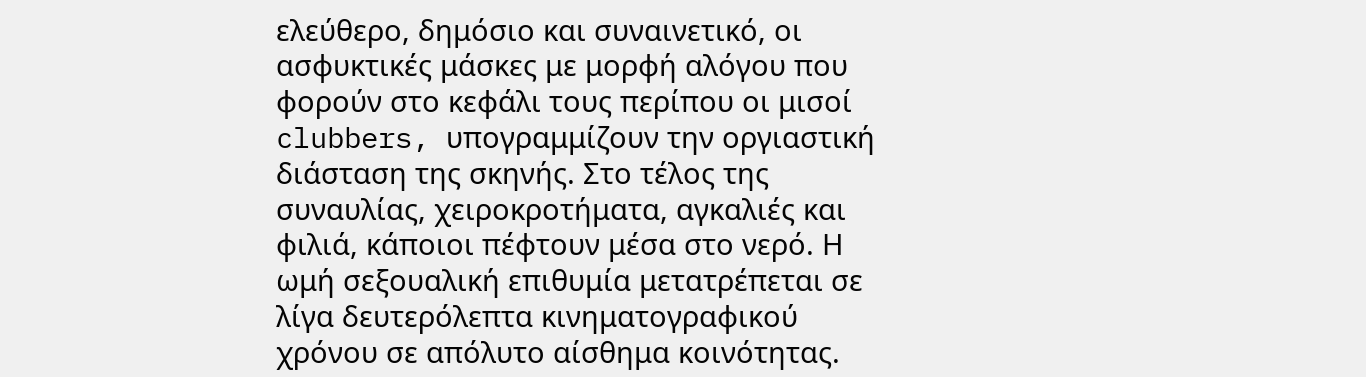ελεύθερο, δημόσιο και συναινετικό, οι ασφυκτικές μάσκες με μορφή αλόγου που φορούν στο κεφάλι τους περίπου οι μισοί clubbers, υπογραμμίζουν την οργιαστική διάσταση της σκηνής. Στο τέλος της συναυλίας, χειροκροτήματα, αγκαλιές και φιλιά, κάποιοι πέφτουν μέσα στο νερό. Η ωμή σεξουαλική επιθυμία μετατρέπεται σε λίγα δευτερόλεπτα κινηματογραφικού χρόνου σε απόλυτο αίσθημα κοινότητας.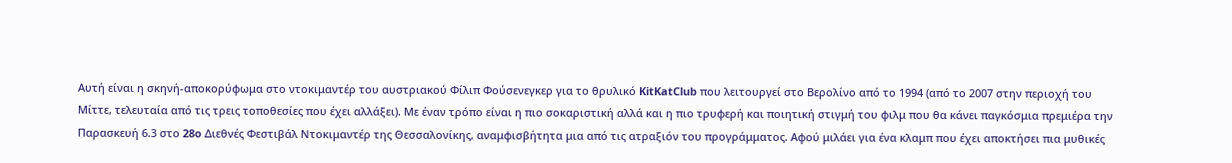Αυτή είναι η σκηνή-αποκορύφωμα στο ντοκιμαντέρ του αυστριακού Φίλιπ Φούσενεγκερ για το θρυλικό KitKatClub που λειτουργεί στο Βερολίνο από το 1994 (από το 2007 στην περιοχή του Μίττε, τελευταία από τις τρεις τοποθεσίες που έχει αλλάξει). Με έναν τρόπο είναι η πιο σοκαριστική αλλά και η πιο τρυφερή και ποιητική στιγμή του φιλμ που θα κάνει παγκόσμια πρεμιέρα την Παρασκευή 6.3 στο 28o Διεθνές Φεστιβάλ Ντοκιμαντέρ της Θεσσαλονίκης, αναμφισβήτητα μια από τις ατραξιόν του προγράμματος. Αφού μιλάει για ένα κλαμπ που έχει αποκτήσει πια μυθικές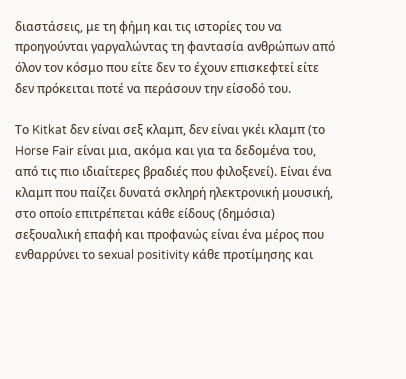διαστάσεις, με τη φήμη και τις ιστορίες του να προηγούνται γαργαλώντας τη φαντασία ανθρώπων από όλον τον κόσμο που είτε δεν το έχουν επισκεφτεί είτε δεν πρόκειται ποτέ να περάσουν την είσοδό του.

Το Kitkat δεν είναι σεξ κλαμπ, δεν είναι γκέι κλαμπ (το Horse Fair είναι μια, ακόμα και για τα δεδομένα του, από τις πιο ιδιαίτερες βραδιές που φιλοξενεί). Είναι ένα κλαμπ που παίζει δυνατά σκληρή ηλεκτρονική μουσική, στο οποίο επιτρέπεται κάθε είδους (δημόσια) σεξουαλική επαφή και προφανώς είναι ένα μέρος που ενθαρρύνει το sexual positivity κάθε προτίμησης και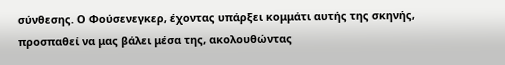σύνθεσης. Ο Φούσενεγκερ, έχοντας υπάρξει κομμάτι αυτής της σκηνής, προσπαθεί να μας βάλει μέσα της, ακολουθώντας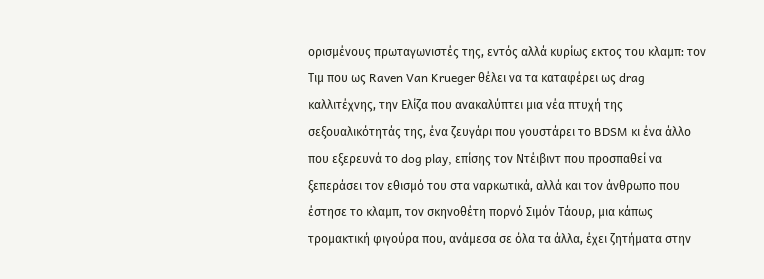ορισμένους πρωταγωνιστές της, εντός αλλά κυρίως εκτος του κλαμπ: τον Τιμ που ως Raven Van Krueger θέλει να τα καταφέρει ως drag καλλιτέχνης, την Ελίζα που ανακαλύπτει μια νέα πτυχή της σεξουαλικότητάς της, ένα ζευγάρι που γουστάρει το BDSM κι ένα άλλο που εξερευνά το dog play, επίσης τον Ντέιβιντ που προσπαθεί να ξεπεράσει τον εθισμό του στα ναρκωτικά, αλλά και τον άνθρωπο που έστησε το κλαμπ, τον σκηνοθέτη πορνό Σιμόν Τάουρ, μια κάπως τρομακτική φιγούρα που, ανάμεσα σε όλα τα άλλα, έχει ζητήματα στην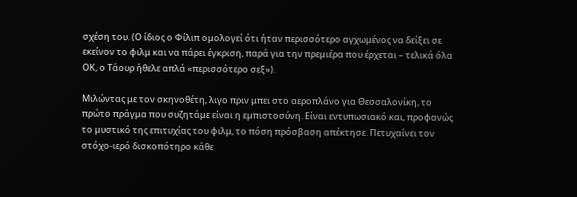σχέση του. (Ο ίδιος ο Φίλιπ ομολογεί ότι ήταν περισσότερο αγχωμένος να δείξει σε εκείνον το φιλμ και να πάρει έγκριση, παρά για την πρεμιέρα που έρχεται – τελικά όλα ΟΚ, ο Τάουρ ήθελε απλά «περισσότερο σεξ»).

Μιλώντας με τον σκηνοθέτη, λιγο πριν μπει στο αεροπλάνο για Θεσσαλονίκη, το πρώτο πράγμα που συζητάμε είναι η εμπιστοσύνη. Είναι εντυπωσιακό και, προφανώς το μυστικό της επιτυχίας του φιλμ, το πόση πρόσβαση απέκτησε. Πετυχαίνει τον στόχο-ιερό δισκοπότηρο κάθε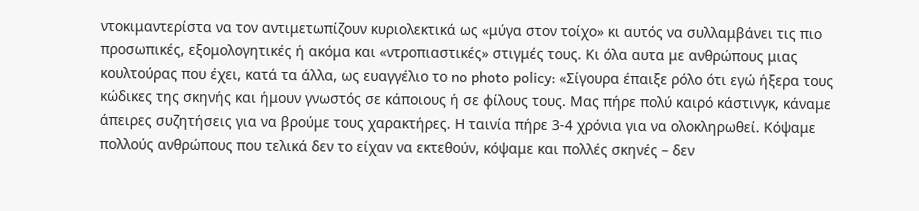ντοκιμαντερίστα να τον αντιμετωπίζουν κυριολεκτικά ως «μύγα στον τοίχο» κι αυτός να συλλαμβάνει τις πιο προσωπικές, εξομολογητικές ή ακόμα και «ντροπιαστικές» στιγμές τους. Κι όλα αυτα με ανθρώπους μιας κουλτούρας που έχει, κατά τα άλλα, ως ευαγγέλιο το no photo policy: «Σίγουρα έπαιξε ρόλο ότι εγώ ήξερα τους κώδικες της σκηνής και ήμουν γνωστός σε κάποιους ή σε φίλους τους. Μας πήρε πολύ καιρό κάστινγκ, κάναμε άπειρες συζητήσεις για να βρούμε τους χαρακτήρες. Η ταινία πήρε 3-4 χρόνια για να ολοκληρωθεί. Κόψαμε πολλούς ανθρώπους που τελικά δεν το είχαν να εκτεθούν, κόψαμε και πολλές σκηνές – δεν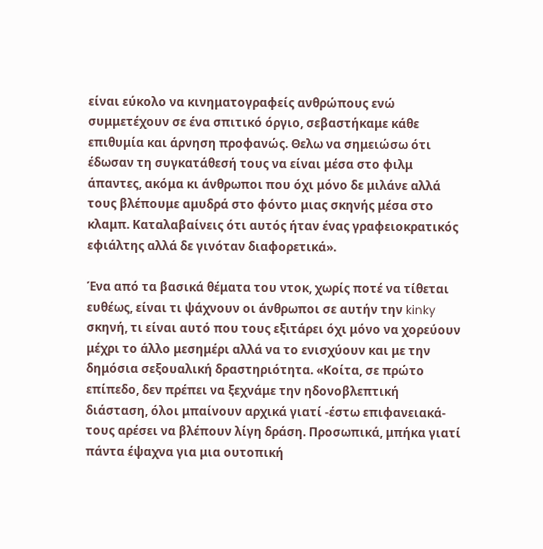είναι εύκολο να κινηματογραφείς ανθρώπους ενώ συμμετέχουν σε ένα σπιτικό όργιο, σεβαστήκαμε κάθε επιθυμία και άρνηση προφανώς. Θελω να σημειώσω ότι έδωσαν τη συγκατάθεσή τους να είναι μέσα στο φιλμ άπαντες, ακόμα κι άνθρωποι που όχι μόνο δε μιλάνε αλλά τους βλέπουμε αμυδρά στο φόντο μιας σκηνής μέσα στο κλαμπ. Καταλαβαίνεις ότι αυτός ήταν ένας γραφειοκρατικός εφιάλτης αλλά δε γινόταν διαφορετικά».

Ένα από τα βασικά θέματα του ντοκ, χωρίς ποτέ να τίθεται ευθέως, είναι τι ψάχνουν οι άνθρωποι σε αυτήν την kinky σκηνή, τι είναι αυτό που τους εξιτάρει όχι μόνο να χορεύουν μέχρι το άλλο μεσημέρι αλλά να το ενισχύουν και με την δημόσια σεξουαλική δραστηριότητα. «Κοίτα, σε πρώτο επίπεδο, δεν πρέπει να ξεχνάμε την ηδονοβλεπτική διάσταση, όλοι μπαίνουν αρχικά γιατί -έστω επιφανειακά- τους αρέσει να βλέπουν λίγη δράση. Προσωπικά, μπήκα γιατί πάντα έψαχνα για μια ουτοπική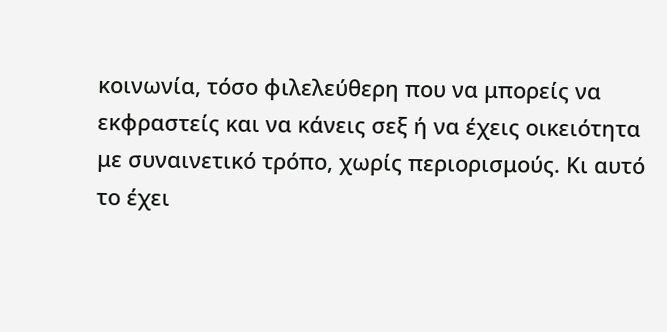κοινωνία, τόσο φιλελεύθερη που να μπορείς να εκφραστείς και να κάνεις σεξ ή να έχεις οικειότητα με συναινετικό τρόπο, χωρίς περιορισμούς. Κι αυτό το έχει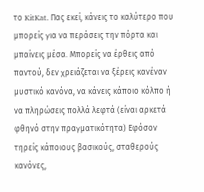το KitKat. Πας εκεί, κάνεις το καλύτερο που μπορείς για να περάσεις την πόρτα και μπαίνεις μέσα. Μπορείς να έρθεις από παντού, δεν χρειάζεται να ξέρεις κανέναν μυστικό κανόνα, να κάνεις κάποιο κόλπο ή να πληρώσεις πολλά λεφτά (είναι αρκετά φθηνό στην πραγματικότητα) Εφόσον τηρείς κάποιους βασικούς, σταθερούς κανόνες,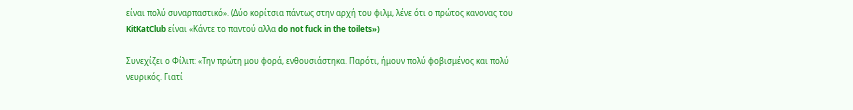είναι πολύ συναρπαστικό». (Δύο κορίτσια πάντως στην αρχή του φιλμ, λένε ότι ο πρώτος κανονας του KitKatClub είναι «Κάντε το παντού αλλα do not fuck in the toilets»)

Συνεχίζει ο Φίλιπ: «Την πρώτη μου φορά, ενθουσιάστηκα. Παρότι, ήμουν πολύ φοβισμένος και πολύ νευρικός. Γιατί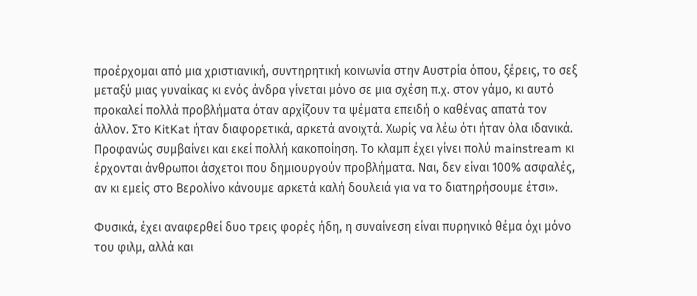προέρχομαι από μια χριστιανική, συντηρητική κοινωνία στην Αυστρία όπου, ξέρεις, το σεξ μεταξύ μιας γυναίκας κι ενός άνδρα γίνεται μόνο σε μια σχέση π.χ. στον γάμο, κι αυτό προκαλεί πολλά προβλήματα όταν αρχίζουν τα ψέματα επειδή ο καθένας απατά τον άλλον. Στο KitKat ήταν διαφορετικά, αρκετά ανοιχτά. Χωρίς να λέω ότι ήταν όλα ιδανικά. Προφανώς συμβαίνει και εκεί πολλή κακοποίηση. Το κλαμπ έχει γίνει πολύ mainstream κι έρχονται άνθρωποι άσχετοι που δημιουργούν προβλήματα. Ναι, δεν είναι 100% ασφαλές, αν κι εμείς στο Βερολίνο κάνουμε αρκετά καλή δουλειά για να το διατηρήσουμε έτσι».

Φυσικά, έχει αναφερθεί δυο τρεις φορές ήδη, η συναίνεση είναι πυρηνικό θέμα όχι μόνο του φιλμ, αλλά και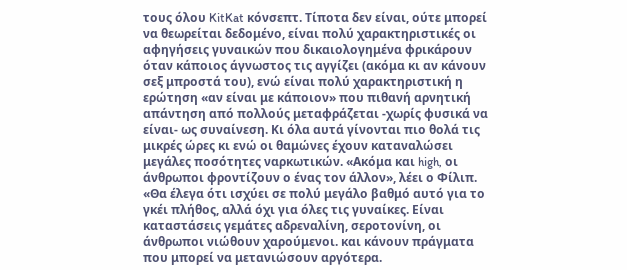τους όλου KitKat κόνσεπτ. Τίποτα δεν είναι, ούτε μπορεί να θεωρείται δεδομένο, είναι πολύ χαρακτηριστικές οι αφηγήσεις γυναικών που δικαιολογημένα φρικάρουν όταν κάποιος άγνωστος τις αγγίζει (ακόμα κι αν κάνουν σεξ μπροστά του), ενώ είναι πολύ χαρακτηριστική η ερώτηση «αν είναι με κάποιον» που πιθανή αρνητική απάντηση από πολλούς μεταφράζεται -χωρίς φυσικά να είναι- ως συναίνεση. Κι όλα αυτά γίνονται πιο θολά τις μικρές ώρες κι ενώ οι θαμώνες έχουν καταναλώσει μεγάλες ποσότητες ναρκωτικών. «Ακόμα και high, οι άνθρωποι φροντίζουν ο ένας τον άλλον», λέει ο Φίλιπ. «Θα έλεγα ότι ισχύει σε πολύ μεγάλο βαθμό αυτό για το γκέι πλήθος, αλλά όχι για όλες τις γυναίκες. Είναι καταστάσεις γεμάτες αδρεναλίνη, σεροτονίνη, οι άνθρωποι νιώθουν χαρούμενοι. και κάνουν πράγματα που μπορεί να μετανιώσουν αργότερα.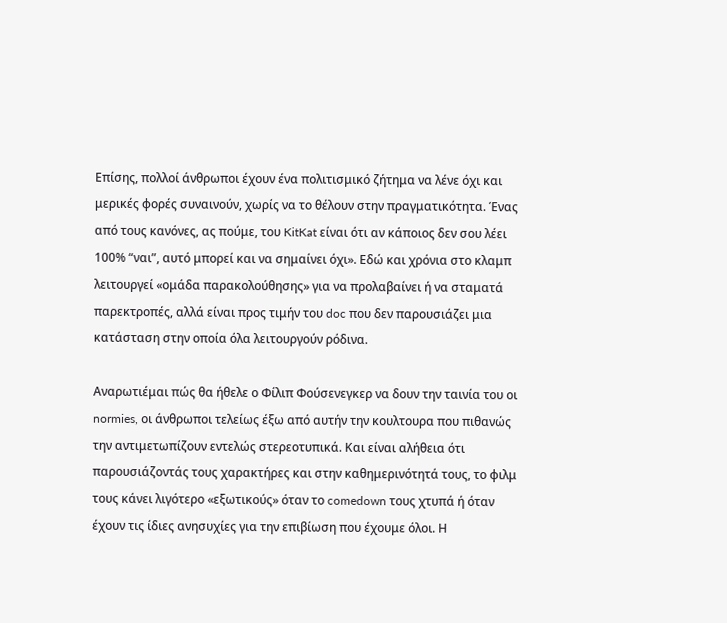Επίσης, πολλοί άνθρωποι έχουν ένα πολιτισμικό ζήτημα να λένε όχι και μερικές φορές συναινούν, χωρίς να το θέλουν στην πραγματικότητα. Ένας από τους κανόνες, ας πούμε, του KitKat είναι ότι αν κάποιος δεν σου λέει 100% “ναι”, αυτό μπορεί και να σημαίνει όχι». Εδώ και χρόνια στο κλαμπ λειτουργεί «ομάδα παρακολούθησης» για να προλαβαίνει ή να σταματά παρεκτροπές, αλλά είναι προς τιμήν του doc που δεν παρουσιάζει μια κατάσταση στην οποία όλα λειτουργούν ρόδινα.

Αναρωτιέμαι πώς θα ήθελε ο Φίλιπ Φούσενεγκερ να δουν την ταινία του οι normies, οι άνθρωποι τελείως έξω από αυτήν την κουλτουρα που πιθανώς την αντιμετωπίζουν εντελώς στερεοτυπικά. Και είναι αλήθεια ότι παρουσιάζοντάς τους χαρακτήρες και στην καθημερινότητά τους, το φιλμ τους κάνει λιγότερο «εξωτικούς» όταν το comedown τους χτυπά ή όταν έχουν τις ίδιες ανησυχίες για την επιβίωση που έχουμε όλοι. Η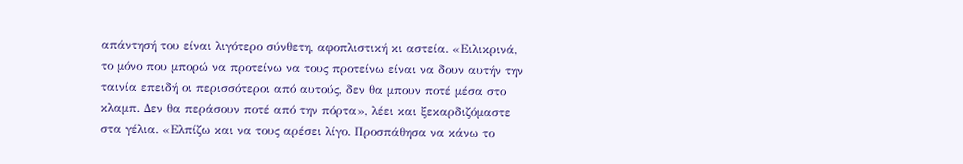απάντησή του είναι λιγότερο σύνθετη, αφοπλιστική κι αστεία. «Ειλικρινά, το μόνο που μπορώ να προτείνω να τους προτείνω είναι να δουν αυτήν την ταινία επειδή οι περισσότεροι από αυτούς, δεν θα μπουν ποτέ μέσα στο κλαμπ. Δεν θα περάσουν ποτέ από την πόρτα», λέει και ξεκαρδιζόμαστε στα γέλια. «Ελπίζω και να τους αρέσει λίγο. Προσπάθησα να κάνω το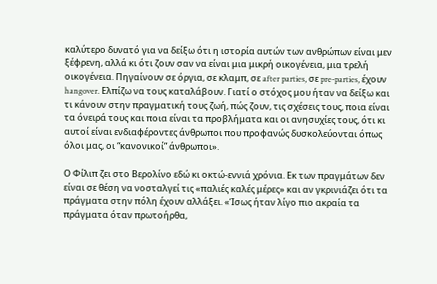καλύτερο δυνατό για να δείξω ότι η ιστορία αυτών των ανθρώπων είναι μεν ξέφρενη, αλλά κι ότι ζουν σαν να είναι μια μικρή οικογένεια, μια τρελή οικογένεια. Πηγαίνουν σε όργια, σε κλαμπ, σε after parties, σε pre-parties, έχουν hangover. Ελπίζω να τους καταλάβουν. Γιατί ο στόχος μου ήταν να δείξω και τι κάνουν στην πραγματική τους ζωή, πώς ζουν, τις σχέσεις τους, ποια είναι τα όνειρά τους και ποια είναι τα προβλήματα και οι ανησυχίες τους, ότι κι αυτοί είναι ενδιαφέροντες άνθρωποι που προφανώς δυσκολεύονται όπως όλοι μας, οι “κανονικοί” άνθρωποι».

Ο Φίλιπ ζει στο Βερολίνο εδώ κι οκτώ-εννιά χρόνια. Εκ των πραγμάτων δεν είναι σε θέση να νοσταλγεί τις «παλιές καλές μέρες» και αν γκρινιάζει ότι τα πράγματα στην πόλη έχουν αλλάξει. «Ίσως ήταν λίγο πιο ακραία τα πράγματα όταν πρωτοήρθα,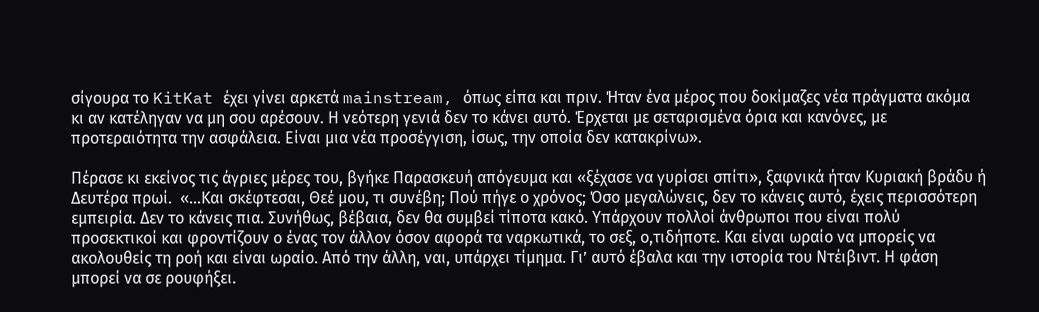σίγουρα το KitKat έχει γίνει αρκετά mainstream, όπως είπα και πριν. Ήταν ένα μέρος που δοκίμαζες νέα πράγματα ακόμα κι αν κατέληγαν να μη σου αρέσουν. Η νεότερη γενιά δεν το κάνει αυτό. Έρχεται με σεταρισμένα όρια και κανόνες, με προτεραιότητα την ασφάλεια. Είναι μια νέα προσέγγιση, ίσως, την οποία δεν κατακρίνω».

Πέρασε κι εκείνος τις άγριες μέρες του, βγήκε Παρασκευή απόγευμα και «ξέχασε να γυρίσει σπίτι», ξαφνικά ήταν Κυριακή βράδυ ή Δευτέρα πρωί.  «…Και σκέφτεσαι, Θεέ μου, τι συνέβη; Πού πήγε ο χρόνος; Όσο μεγαλώνεις, δεν το κάνεις αυτό, έχεις περισσότερη εμπειρία. Δεν το κάνεις πια. Συνήθως, βέβαια, δεν θα συμβεί τίποτα κακό. Υπάρχουν πολλοί άνθρωποι που είναι πολύ προσεκτικοί και φροντίζουν ο ένας τον άλλον όσον αφορά τα ναρκωτικά, το σεξ, ο,τιδήποτε. Και είναι ωραίο να μπορείς να ακολουθείς τη ροή και είναι ωραίο. Από την άλλη, ναι, υπάρχει τίμημα. Γι’ αυτό έβαλα και την ιστορία του Ντέιβιντ. Η φάση μπορεί να σε ρουφήξει.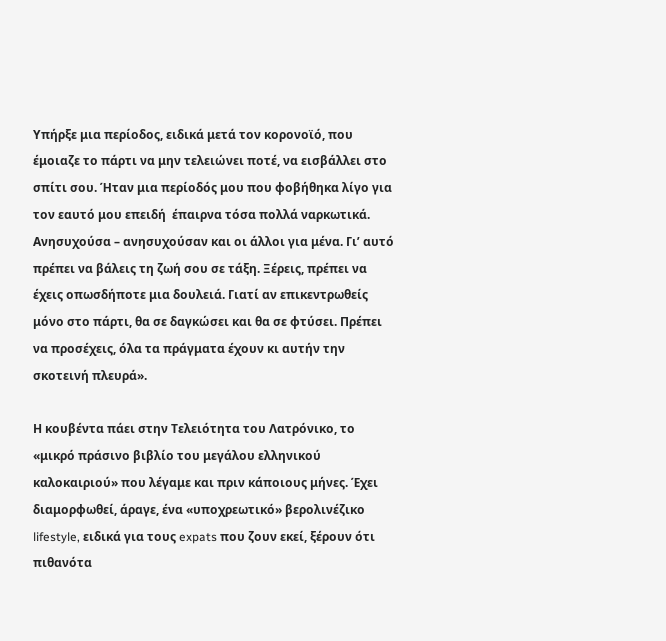Υπήρξε μια περίοδος, ειδικά μετά τον κορονοϊό, που έμοιαζε το πάρτι να μην τελειώνει ποτέ, να εισβάλλει στο σπίτι σου. Ήταν μια περίοδός μου που φοβήθηκα λίγο για τον εαυτό μου επειδή  έπαιρνα τόσα πολλά ναρκωτικά. Ανησυχούσα – ανησυχούσαν και οι άλλοι για μένα. Γι’ αυτό πρέπει να βάλεις τη ζωή σου σε τάξη. Ξέρεις, πρέπει να έχεις οπωσδήποτε μια δουλειά. Γιατί αν επικεντρωθείς μόνο στο πάρτι, θα σε δαγκώσει και θα σε φτύσει. Πρέπει να προσέχεις, όλα τα πράγματα έχουν κι αυτήν την σκοτεινή πλευρά».

Η κουβέντα πάει στην Τελειότητα του Λατρόνικο, το «μικρό πράσινο βιβλίο του μεγάλου ελληνικού καλοκαιριού» που λέγαμε και πριν κάποιους μήνες. Έχει διαμορφωθεί, άραγε, ένα «υποχρεωτικό» βερολινέζικο lifestyle, ειδικά για τους expats που ζουν εκεί, ξέρουν ότι πιθανότα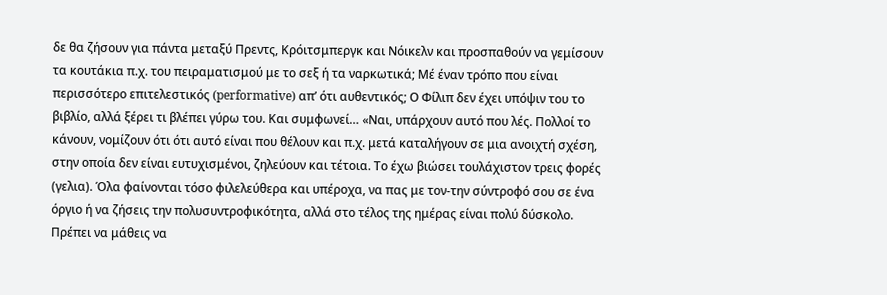δε θα ζήσουν για πάντα μεταξύ Πρεντς, Κρόιτσμπεργκ και Νόικελν και προσπαθούν να γεμίσουν τα κουτάκια π.χ. του πειραματισμού με το σεξ ή τα ναρκωτικά; Μέ έναν τρόπο που είναι περισσότερο επιτελεστικός (performative) απ’ ότι αυθεντικός; Ο Φίλιπ δεν έχει υπόψιν του το βιβλίο, αλλά ξέρει τι βλέπει γύρω του. Και συμφωνεί… «Ναι, υπάρχουν αυτό που λές. Πολλοί το κάνουν, νομίζουν ότι ότι αυτό είναι που θέλουν και π.χ. μετά καταλήγουν σε μια ανοιχτή σχέση, στην οποία δεν είναι ευτυχισμένοι, ζηλεύουν και τέτοια. Το έχω βιώσει τουλάχιστον τρεις φορές (γελια). Όλα φαίνονται τόσο φιλελεύθερα και υπέροχα, να πας με τον-την σύντροφό σου σε ένα όργιο ή να ζήσεις την πολυσυντροφικότητα, αλλά στο τέλος της ημέρας είναι πολύ δύσκολο. Πρέπει να μάθεις να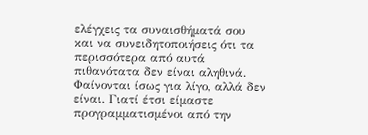ελέγχεις τα συναισθήματά σου και να συνειδητοποιήσεις ότι τα περισσότερα από αυτά πιθανότατα δεν είναι αληθινά. Φαίνονται ίσως για λίγο, αλλά δεν είναι. Γιατί έτσι είμαστε προγραμματισμένοι από την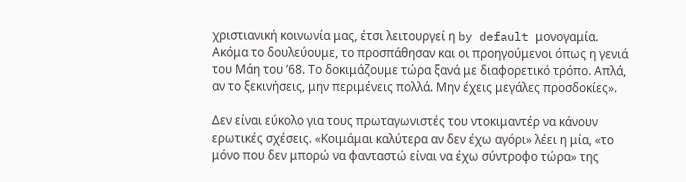χριστιανική κοινωνία μας, έτσι λειτουργεί η by default μονογαμία. Ακόμα το δουλεύουμε, το προσπάθησαν και οι προηγούμενοι όπως η γενιά του Μάη του ’68. Το δοκιμάζουμε τώρα ξανά με διαφορετικό τρόπο. Απλά, αν το ξεκινήσεις, μην περιμένεις πολλά. Μην έχεις μεγάλες προσδοκίες».

Δεν είναι εύκολο για τους πρωταγωνιστές του ντοκιμαντέρ να κάνουν ερωτικές σχέσεις. «Κοιμάμαι καλύτερα αν δεν έχω αγόρι» λέει η μία, «το μόνο που δεν μπορώ να φανταστώ είναι να έχω σύντροφο τώρα» της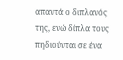απαντά ο διπλανός της, ενώ δίπλα τους πηδιούνται σε ένα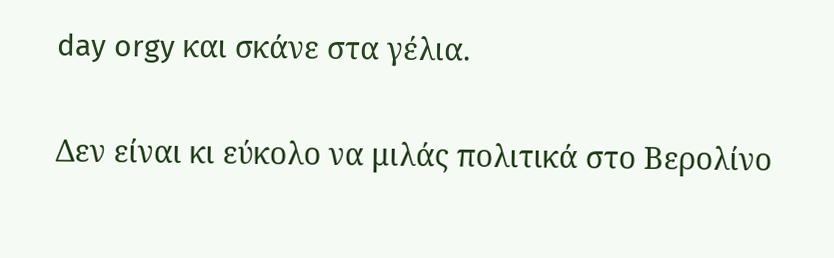day orgy και σκάνε στα γέλια.

Δεν είναι κι εύκολο να μιλάς πολιτικά στο Βερολίνο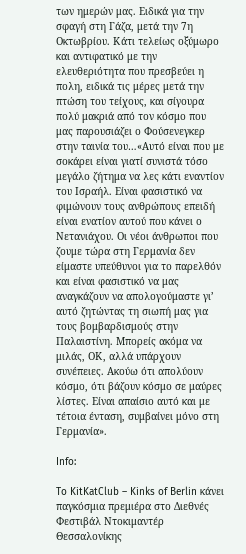των ημερών μας. Ειδικά για την σφαγή στη Γάζα, μετά την 7η Οκτωβρίου. Κάτι τελείως οξύμωρο και αντιφατικό με την ελευθεριότητα που πρεσβεύει η πολη, ειδικά τις μέρες μετά την πτώση του τείχους, και σίγουρα πολύ μακριά από τον κόσμο που μας παρουσιάζει ο Φούσενεγκερ στην ταινία του…«Αυτό είναι που με σοκάρει είναι γιατί συνιστά τόσο μεγάλο ζήτημα να λες κάτι εναντίον του Ισραήλ. Είναι φασιστικό να φιμώνουν τους ανθρώπους επειδή είναι ενατίον αυτού που κάνει ο Νετανιάχου. Οι νέοι άνθρωποι που ζουμε τώρα στη Γερμανία δεν είμαστε υπεύθυνοι για το παρελθόν και είναι φασιστικό να μας αναγκάζουν να απολογούμαστε γι’ αυτό ζητώντας τη σιωπή μας για τους βομβαρδισμούς στην Παλαιστίνη. Μπορείς ακόμα να μιλάς, ΟΚ, αλλά υπάρχουν συνέπειες. Ακούω ότι απολύουν κόσμο, ότι βάζουν κόσμο σε μαύρες λίστες. Είναι απαίσιο αυτό και με τέτοια ένταση, συμβαίνει μόνο στη Γερμανία».

Info:

To KitKatClub – Kinks of Berlin κάνει παγκόσμια πρεμιέρα στο Διεθνές Φεστιβάλ Ντοκιμαντέρ Θεσσαλονίκης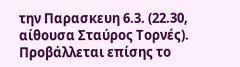την Παρασκευη 6.3. (22.30, αίθουσα Σταύρος Τορνές). Προβάλλεται επίσης το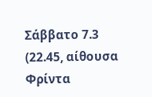Σάββατο 7.3 (22.45, αίθουσα Φρίντα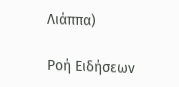Λιάππα)

Ροή Ειδήσεων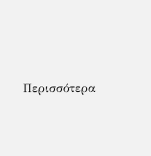Περισσότερα